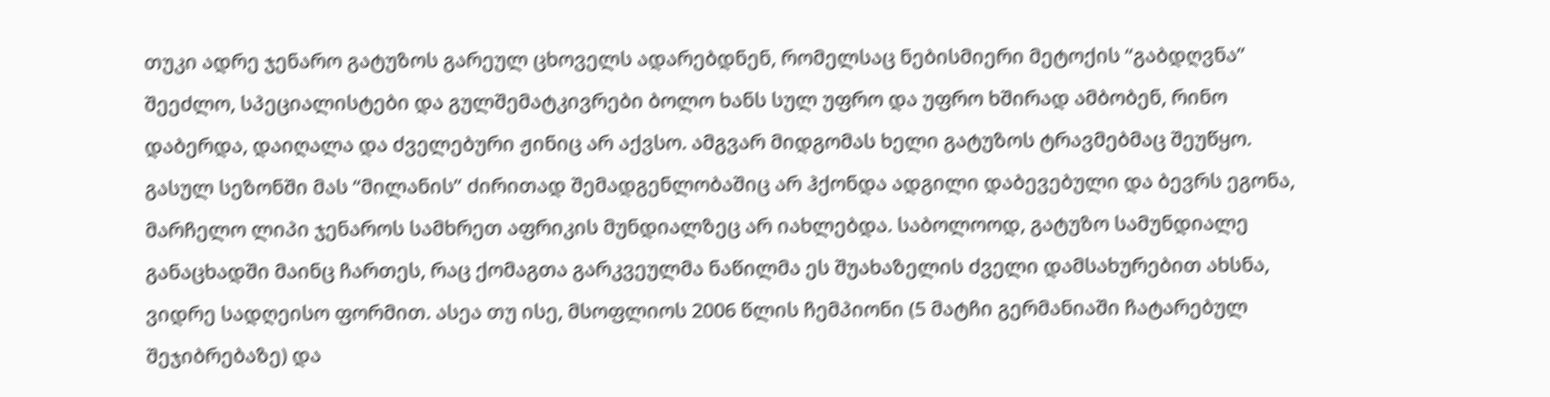თუკი ადრე ჯენარო გატუზოს გარეულ ცხოველს ადარებდნენ, რომელსაც ნებისმიერი მეტოქის “გაბდღვნა” შეეძლო, სპეციალისტები და გულშემატკივრები ბოლო ხანს სულ უფრო და უფრო ხშირად ამბობენ, რინო დაბერდა, დაიღალა და ძველებური ჟინიც არ აქვსო. ამგვარ მიდგომას ხელი გატუზოს ტრავმებმაც შეუწყო. გასულ სეზონში მას “მილანის” ძირითად შემადგენლობაშიც არ ჰქონდა ადგილი დაბევებული და ბევრს ეგონა, მარჩელო ლიპი ჯენაროს სამხრეთ აფრიკის მუნდიალზეც არ იახლებდა. საბოლოოდ, გატუზო სამუნდიალე განაცხადში მაინც ჩართეს, რაც ქომაგთა გარკვეულმა ნაწილმა ეს შუახაზელის ძველი დამსახურებით ახსნა, ვიდრე სადღეისო ფორმით. ასეა თუ ისე, მსოფლიოს 2006 წლის ჩემპიონი (5 მატჩი გერმანიაში ჩატარებულ შეჯიბრებაზე) და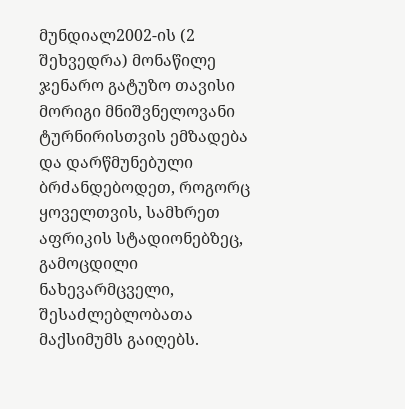მუნდიალ2002-ის (2 შეხვედრა) მონაწილე ჯენარო გატუზო თავისი მორიგი მნიშვნელოვანი ტურნირისთვის ემზადება და დარწმუნებული ბრძანდებოდეთ, როგორც ყოველთვის, სამხრეთ აფრიკის სტადიონებზეც, გამოცდილი ნახევარმცველი, შესაძლებლობათა მაქსიმუმს გაიღებს.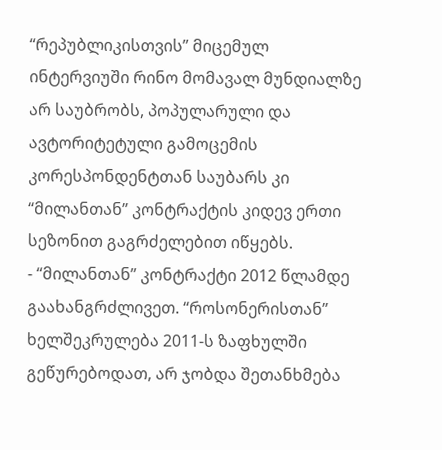“რეპუბლიკისთვის” მიცემულ ინტერვიუში რინო მომავალ მუნდიალზე არ საუბრობს, პოპულარული და ავტორიტეტული გამოცემის კორესპონდენტთან საუბარს კი “მილანთან” კონტრაქტის კიდევ ერთი სეზონით გაგრძელებით იწყებს.
- “მილანთან” კონტრაქტი 2012 წლამდე გაახანგრძლივეთ. “როსონერისთან” ხელშეკრულება 2011-ს ზაფხულში გეწურებოდათ, არ ჯობდა შეთანხმება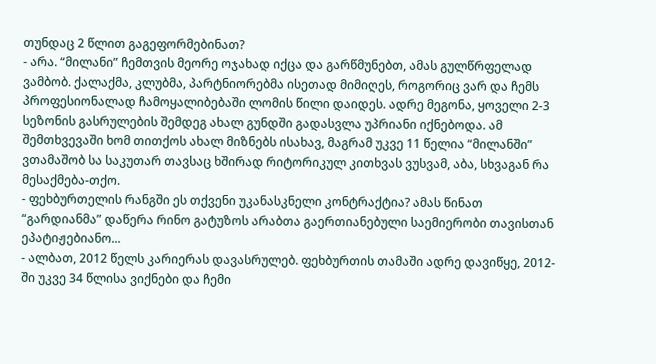თუნდაც 2 წლით გაგეფორმებინათ?
- არა. “მილანი” ჩემთვის მეორე ოჯახად იქცა და გარწმუნებთ, ამას გულწრფელად ვამბობ. ქალაქმა, კლუბმა, პარტნიორებმა ისეთად მიმიღეს, როგორიც ვარ და ჩემს პროფესიონალად ჩამოყალიბებაში ლომის წილი დაიდეს. ადრე მეგონა, ყოველი 2-3 სეზონის გასრულების შემდეგ ახალ გუნდში გადასვლა უპრიანი იქნებოდა. ამ შემთხვევაში ხომ თითქოს ახალ მიზნებს ისახავ, მაგრამ უკვე 11 წელია “მილანში” ვთამაშობ სა საკუთარ თავსაც ხშირად რიტორიკულ კითხვას ვუსვამ, აბა, სხვაგან რა მესაქმება-თქო.
- ფეხბურთელის რანგში ეს თქვენი უკანასკნელი კონტრაქტია? ამას წინათ “გარდიანმა” დაწერა რინო გატუზოს არაბთა გაერთიანებული საემიერობი თავისთან ეპატიჟებიანო...
- ალბათ, 2012 წელს კარიერას დავასრულებ. ფეხბურთის თამაში ადრე დავიწყე, 2012-ში უკვე 34 წლისა ვიქნები და ჩემი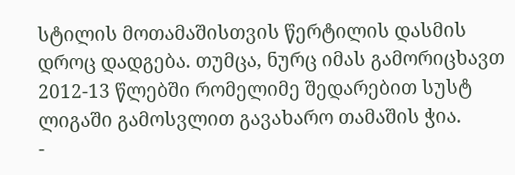სტილის მოთამაშისთვის წერტილის დასმის დროც დადგება. თუმცა, ნურც იმას გამორიცხავთ 2012-13 წლებში რომელიმე შედარებით სუსტ ლიგაში გამოსვლით გავახარო თამაშის ჭია.
-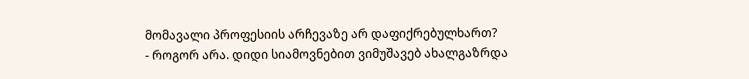მომავალი პროფესიის არჩევაზე არ დაფიქრებულხართ?
- როგორ არა. დიდი სიამოვნებით ვიმუშავებ ახალგაზრდა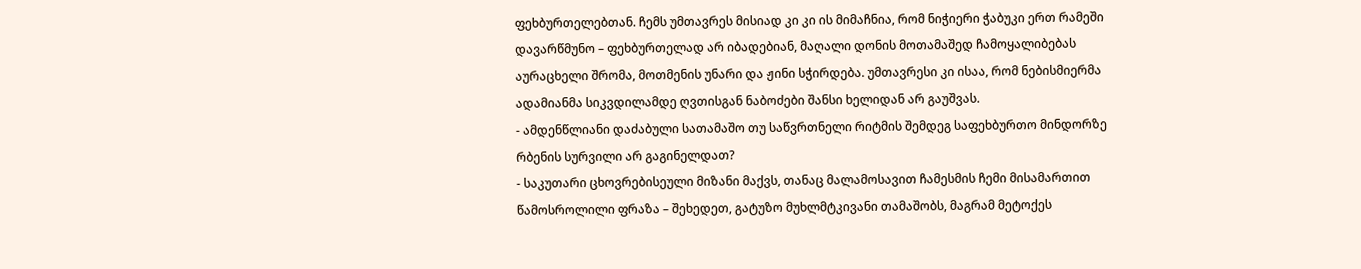ფეხბურთელებთან. ჩემს უმთავრეს მისიად კი კი ის მიმაჩნია, რომ ნიჭიერი ჭაბუკი ერთ რამეში დავარწმუნო – ფეხბურთელად არ იბადებიან, მაღალი დონის მოთამაშედ ჩამოყალიბებას აურაცხელი შრომა, მოთმენის უნარი და ჟინი სჭირდება. უმთავრესი კი ისაა, რომ ნებისმიერმა ადამიანმა სიკვდილამდე ღვთისგან ნაბოძები შანსი ხელიდან არ გაუშვას.
- ამდენწლიანი დაძაბული სათამაშო თუ საწვრთნელი რიტმის შემდეგ საფეხბურთო მინდორზე რბენის სურვილი არ გაგინელდათ?
- საკუთარი ცხოვრებისეული მიზანი მაქვს, თანაც მალამოსავით ჩამესმის ჩემი მისამართით წამოსროლილი ფრაზა – შეხედეთ, გატუზო მუხლმტკივანი თამაშობს, მაგრამ მეტოქეს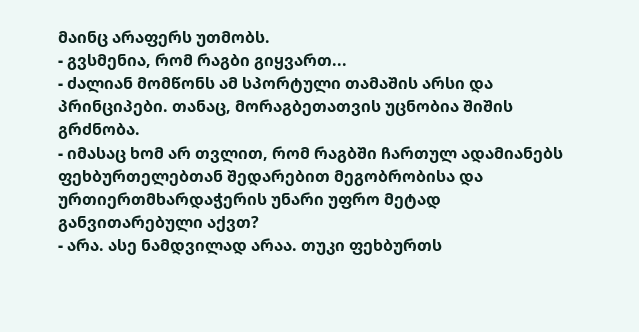მაინც არაფერს უთმობს.
- გვსმენია, რომ რაგბი გიყვართ...
- ძალიან მომწონს ამ სპორტული თამაშის არსი და პრინციპები. თანაც, მორაგბეთათვის უცნობია შიშის გრძნობა.
- იმასაც ხომ არ თვლით, რომ რაგბში ჩართულ ადამიანებს ფეხბურთელებთან შედარებით მეგობრობისა და ურთიერთმხარდაჭერის უნარი უფრო მეტად განვითარებული აქვთ?
- არა. ასე ნამდვილად არაა. თუკი ფეხბურთს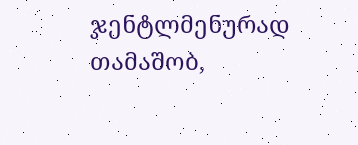ჯენტლმენურად თამაშობ,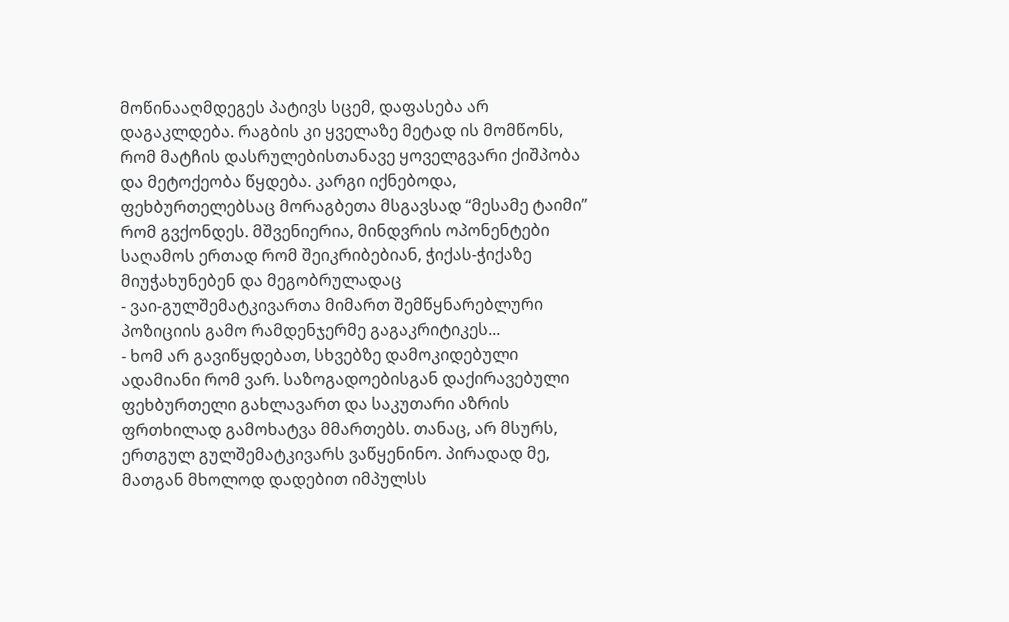მოწინააღმდეგეს პატივს სცემ, დაფასება არ დაგაკლდება. რაგბის კი ყველაზე მეტად ის მომწონს, რომ მატჩის დასრულებისთანავე ყოველგვარი ქიშპობა და მეტოქეობა წყდება. კარგი იქნებოდა, ფეხბურთელებსაც მორაგბეთა მსგავსად “მესამე ტაიმი” რომ გვქონდეს. მშვენიერია, მინდვრის ოპონენტები საღამოს ერთად რომ შეიკრიბებიან, ჭიქას-ჭიქაზე მიუჭახუნებენ და მეგობრულადაც
- ვაი-გულშემატკივართა მიმართ შემწყნარებლური პოზიციის გამო რამდენჯერმე გაგაკრიტიკეს...
- ხომ არ გავიწყდებათ, სხვებზე დამოკიდებული ადამიანი რომ ვარ. საზოგადოებისგან დაქირავებული ფეხბურთელი გახლავართ და საკუთარი აზრის ფრთხილად გამოხატვა მმართებს. თანაც, არ მსურს, ერთგულ გულშემატკივარს ვაწყენინო. პირადად მე, მათგან მხოლოდ დადებით იმპულსს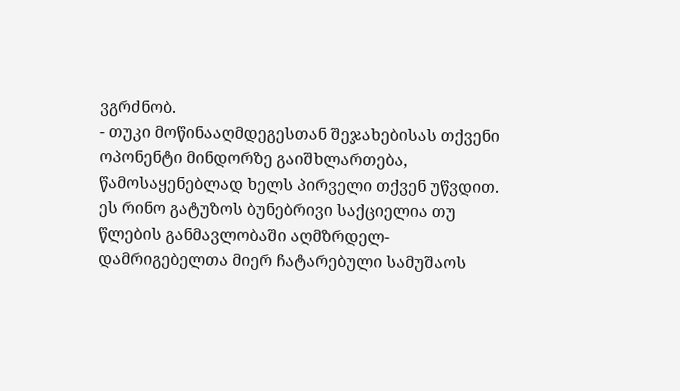ვგრძნობ.
- თუკი მოწინააღმდეგესთან შეჯახებისას თქვენი ოპონენტი მინდორზე გაიშხლართება, წამოსაყენებლად ხელს პირველი თქვენ უწვდით. ეს რინო გატუზოს ბუნებრივი საქციელია თუ წლების განმავლობაში აღმზრდელ-დამრიგებელთა მიერ ჩატარებული სამუშაოს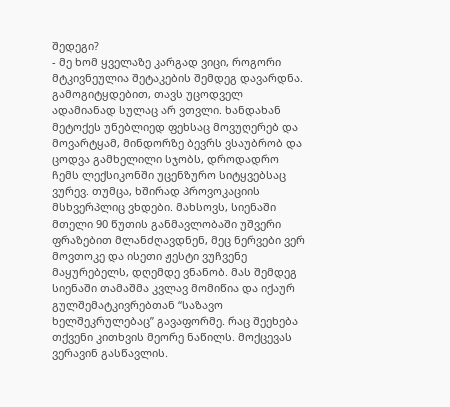შედეგი?
- მე ხომ ყველაზე კარგად ვიცი, როგორი მტკივნეულია შეტაკების შემდეგ დავარდნა. გამოგიტყდებით, თავს უცოდველ ადამიანად სულაც არ ვთვლი. ხანდახან მეტოქეს უნებლიედ ფეხსაც მოვუღერებ და მოვარტყამ, მინდორზე ბევრს ვსაუბრობ და ცოდვა გამხელილი სჯობს, დროდადრო ჩემს ლექსიკონში უცენზურო სიტყვებსაც ვურევ. თუმცა, ხშირად პროვოკაციის მსხვერპლიც ვხდები. მახსოვს, სიენაში მთელი 90 წუთის განმავლობაში უშვერი ფრაზებით მლანძღავდნენ, მეც ნერვები ვერ მოვთოკე და ისეთი ჟესტი ვუჩვენე მაყურებელს, დღემდე ვნანობ. მას შემდეგ სიენაში თამაშმა კვლავ მომიწია და იქაურ გულშემატკივრებთან “საზავო ხელშეკრულებაც” გავაფორმე. რაც შეეხება თქვენი კითხვის მეორე ნაწილს. მოქცევას ვერავინ გასწავლის.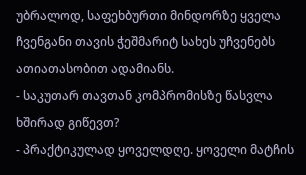უბრალოდ, საფეხბურთი მინდორზე ყველა ჩვენგანი თავის ჭეშმარიტ სახეს უჩვენებს ათიათასობით ადამიანს.
- საკუთარ თავთან კომპრომისზე წასვლა ხშირად გიწევთ?
- პრაქტიკულად ყოველდღე. ყოველი მატჩის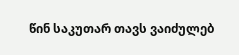წინ საკუთარ თავს ვაიძულებ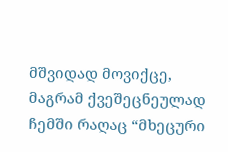მშვიდად მოვიქცე, მაგრამ ქვეშეცნეულად ჩემში რაღაც “მხეცური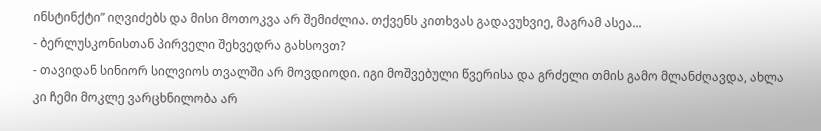ინსტინქტი” იღვიძებს და მისი მოთოკვა არ შემიძლია. თქვენს კითხვას გადავუხვიე, მაგრამ ასეა...
- ბერლუსკონისთან პირველი შეხვედრა გახსოვთ?
- თავიდან სინიორ სილვიოს თვალში არ მოვდიოდი. იგი მოშვებული წვერისა და გრძელი თმის გამო მლანძღავდა, ახლა კი ჩემი მოკლე ვარცხნილობა არ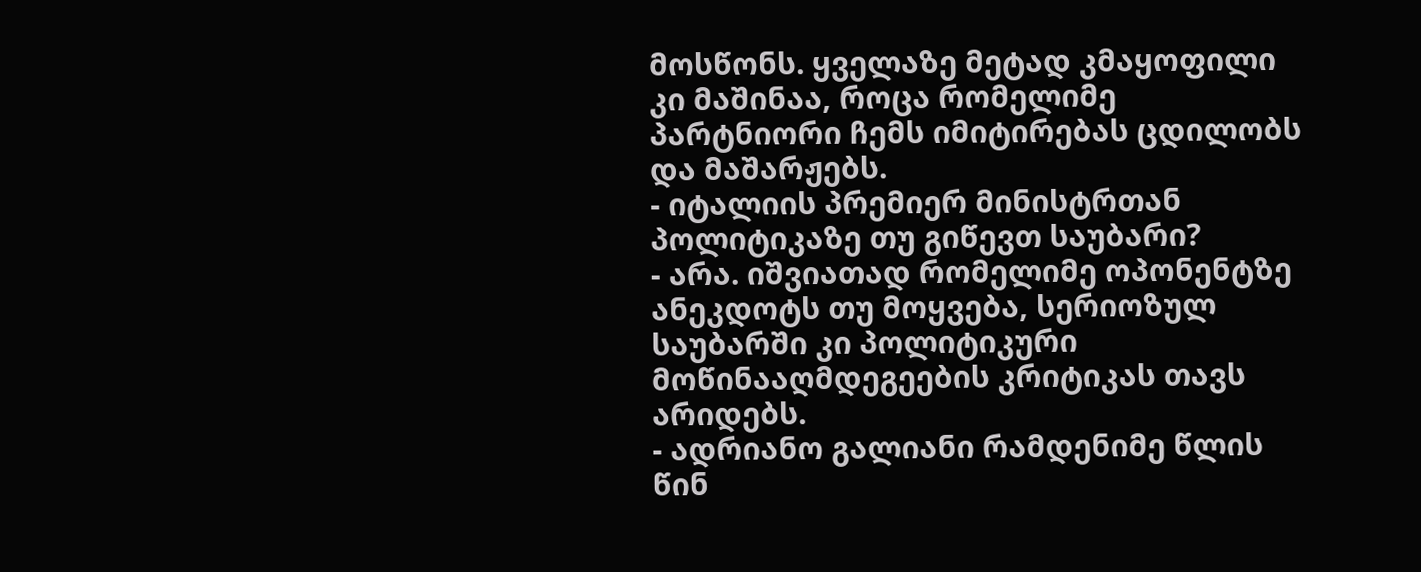მოსწონს. ყველაზე მეტად კმაყოფილი კი მაშინაა, როცა რომელიმე პარტნიორი ჩემს იმიტირებას ცდილობს და მაშარჟებს.
- იტალიის პრემიერ მინისტრთან პოლიტიკაზე თუ გიწევთ საუბარი?
- არა. იშვიათად რომელიმე ოპონენტზე ანეკდოტს თუ მოყვება, სერიოზულ საუბარში კი პოლიტიკური მოწინააღმდეგეების კრიტიკას თავს არიდებს.
- ადრიანო გალიანი რამდენიმე წლის წინ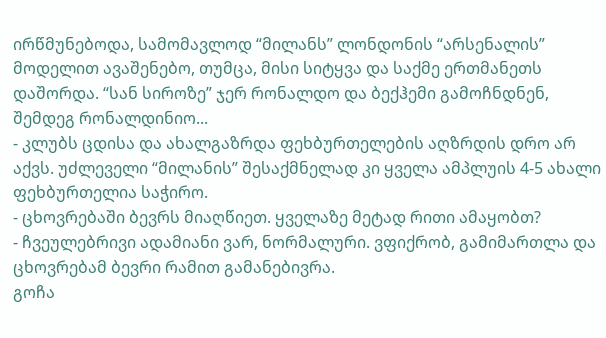ირწმუნებოდა, სამომავლოდ “მილანს” ლონდონის “არსენალის” მოდელით ავაშენებო, თუმცა, მისი სიტყვა და საქმე ერთმანეთს დაშორდა. “სან სიროზე” ჯერ რონალდო და ბექჰემი გამოჩნდნენ, შემდეგ რონალდინიო...
- კლუბს ცდისა და ახალგაზრდა ფეხბურთელების აღზრდის დრო არ აქვს. უძლეველი “მილანის” შესაქმნელად კი ყველა ამპლუის 4-5 ახალი ფეხბურთელია საჭირო.
- ცხოვრებაში ბევრს მიაღწიეთ. ყველაზე მეტად რითი ამაყობთ?
- ჩვეულებრივი ადამიანი ვარ, ნორმალური. ვფიქრობ, გამიმართლა და ცხოვრებამ ბევრი რამით გამანებივრა.
გოჩა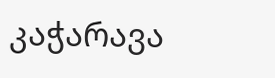კაჭარავა